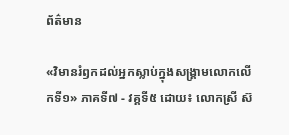ព័ត៌មាន

«វិមានរំឭកដល់អ្នកស្លាប់ក្នុងសង្គ្រាមលោកលើកទី១» ភាគទី៧ - វគ្គទី៥ ដោយ៖ លោកស្រី ស៊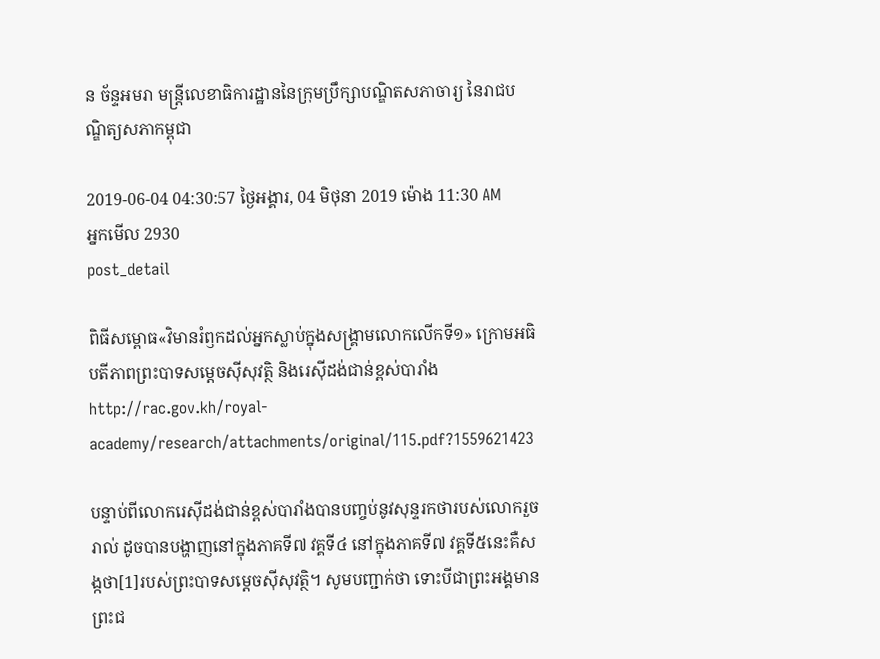ន ច័ន្ទអមរា មន្ត្រីលេខាធិការដ្ឋាននៃក្រុមប្រឹក្សាបណ្ឌិតសភាចារ្យ នៃរាជបណ្ឌិត្យសភាកម្ពុជា

2019-06-04 04:30:57 ថ្ងៃអង្គារ, 04 មិថុនា 2019 ម៉ោង 11:30 AM
អ្នកមើល 2930
post_detail

ពិធីសម្ពោធ«វិមានរំឭកដល់អ្នកស្លាប់ក្នុងសង្គ្រាមលោកលើកទី១» ក្រោមអធិបតីភាពព្រះបាទសម្តេចស៊ីសុវត្ថិ និងរេស៊ីដង់ជាន់ខ្ពស់បារាំង
http://rac.gov.kh/royal-academy/research/attachments/original/115.pdf?1559621423

បន្ទាប់ពីលោករេស៊ីដង់ជាន់ខ្ពស់បារាំងបានបញ្ចប់នូវសុន្ទរកថារបស់លោករួចរាល់ ដូចបានបង្ហាញនៅក្នុងភាគទី៧ វគ្គទី៤ នៅក្នុងភាគទី៧ វគ្គទី៥នេះគឺសង្កថា[1]របស់ព្រះបាទសម្តេចស៊ីសុវត្ថិ។ សូមបញ្ជាក់ថា ទោះបីជាព្រះអង្គមានព្រះជ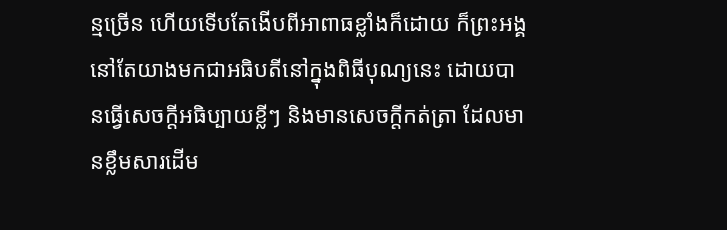ន្មច្រើន ហើយទើបតែងើបពីអាពាធខ្លាំងក៏ដោយ ក៏ព្រះអង្គនៅតែយាងមកជាអធិបតីនៅក្នុងពិធីបុណ្យនេះ ដោយបានធ្វើសេចក្តីអធិប្បាយខ្លីៗ និងមានសេចក្តីកត់ត្រា ដែលមានខ្លឹមសារដើម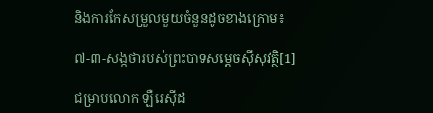និងការកែសម្រួលមួយចំនួនដូចខាងក្រោម៖

៧-៣-សង្កថារបស់ព្រះបាទសម្តេចស៊ីសុវត្ថិ[1]

ជម្រាបលោក ឡឺរេស៊ីដ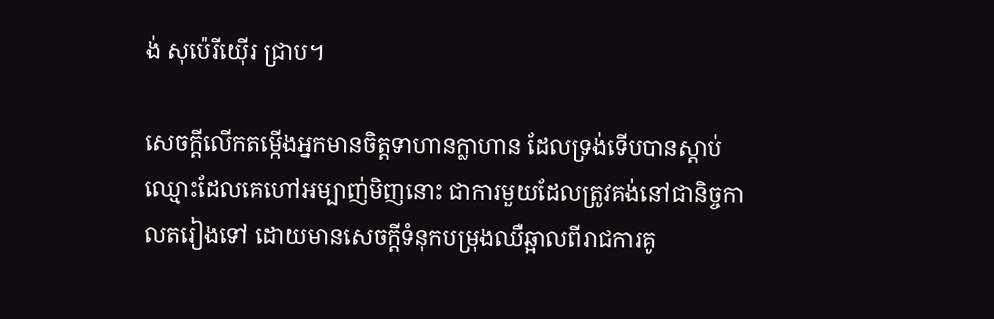ង់ សុប៉េរីយ៉ើរ ជ្រាប។

សេចក្តីលើកតម្កើងអ្នកមានចិត្តទាហានក្លាហាន ដែលទ្រង់ទើបបានស្តាប់ឈ្មោះដែលគេហៅអម្បាញ់មិញនោះ ជាការមួយដែលត្រូវគង់នៅជានិច្ចកាលតរៀងទៅ ដោយមានសេចក្តីទំនុកបម្រុងឈឺឆ្អាលពីរាជការគូ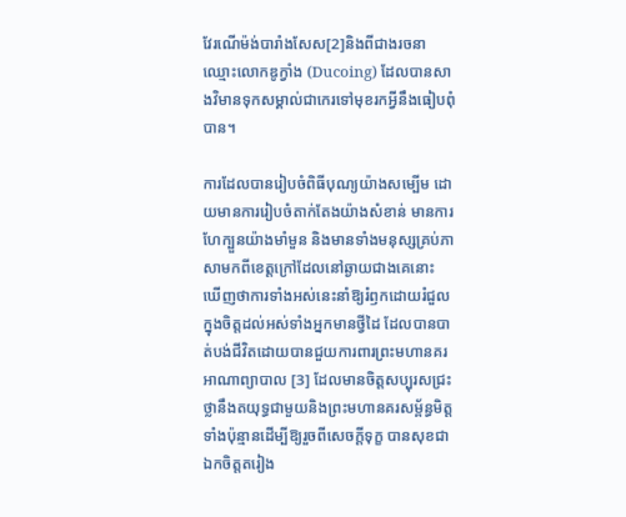វែរណើម៉ង់បារាំងសែស[2]និងពីជាងរចនាឈ្មោះលោកឌូក្វាំង (Ducoing) ដែលបានសាងវិមានទុកសម្គាល់ជាកេរទៅមុខរកអ្វីនឹងធៀបពុំបាន។

ការដែលបានរៀបចំពិធីបុណ្យយ៉ាងសម្បើម ដោយមានការរៀបចំតាក់តែងយ៉ាងសំខាន់ មានការហែក្បួនយ៉ាងមាំមួន និងមានទាំងមនុស្សគ្រប់ភាសាមកពីខេត្តក្រៅដែលនៅឆ្ងាយជាងគេនោះ ឃើញថាការទាំងអស់នេះនាំឱ្យរំឭកដោយរំជួលក្នុងចិត្តដល់អស់ទាំងអ្នកមានថ្វីដៃ ដែលបានបាត់បង់ជីវិតដោយបានជួយការពារព្រះមហានគរអាណាព្យាបាល [3] ដែលមានចិត្តសប្បុរសជ្រះថ្លានឹងតយុទ្ធជាមួយនិងព្រះមហានគរសម្ព័ន្ធមិត្តទាំងប៉ុន្មានដើម្បីឱ្យរួចពីសេចក្តីទុក្ខ បានសុខជាឯកចិត្តតរៀង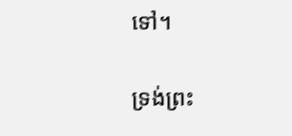ទៅ។

ទ្រង់ព្រះ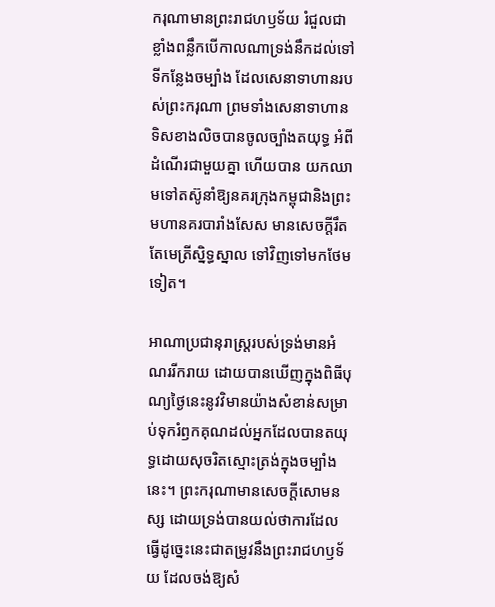ករុណាមានព្រះរាជហឫទ័យ រំជួលជាខ្លាំងពន្លឹកបើកាលណាទ្រង់នឹកដល់ទៅទីកន្លែងចម្បាំង ដែលសេនាទាហានរបស់ព្រះករុណា ព្រមទាំងសេនាទាហានទិសខាងលិចបានចូលច្បាំងតយុទ្ធ អំពីដំណើរជាមួយគ្នា ហើយបាន យកឈាមទៅតស៊ូនាំឱ្យនគរក្រុងកម្ពុជានិងព្រះមហានគរបារាំងសែស មានសេចក្តីរឹតតែមេត្រីស្និទ្ធស្នាល ទៅវិញទៅមកថែមទៀត។

អាណាប្រជានុរាស្ត្ររបស់ទ្រង់មានអំណររីករាយ ដោយបានឃើញក្នុងពិធីបុណ្យថ្ងៃនេះនូវវិមានយ៉ាងសំខាន់សម្រាប់ទុករំឭកគុណដល់អ្នកដែលបានតយុទ្ធដោយសុចរិតស្មោះត្រង់ក្នុងចម្បាំងនេះ។ ព្រះករុណាមានសេចក្តីសោមនស្ស ដោយទ្រង់បានយល់ថាការដែលធ្វើដូច្នេះនេះជាតម្រូវនឹងព្រះរាជហឫទ័យ ដែលចង់ឱ្យសំ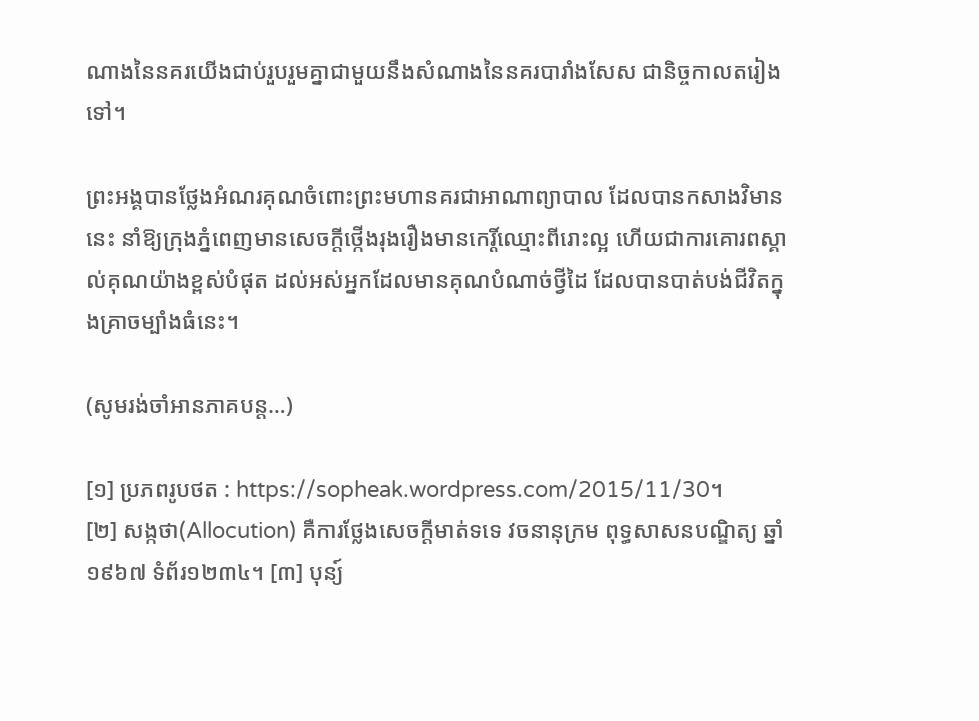ណាងនៃនគរយើងជាប់រួបរួមគ្នាជាមួយនឹងសំណាងនៃនគរបារាំងសែស ជានិច្ចកាលតរៀងទៅ។

ព្រះអង្គបានថ្លែងអំណរគុណចំពោះព្រះមហានគរជាអាណាព្យាបាល ដែលបានកសាងវិមាននេះ នាំឱ្យក្រុងភ្នំពេញមានសេចក្តីថ្កើងរុងរឿងមានកេរ្តិ៍ឈ្មោះពីរោះល្អ ហើយជាការគោរពស្គាល់គុណយ៉ាងខ្ពស់បំផុត ដល់អស់អ្នកដែលមានគុណបំណាច់ថ្វីដៃ ដែលបានបាត់បង់ជីវិតក្នុងគ្រាចម្បាំងធំនេះ។

(សូមរង់ចាំអានភាគបន្ត…)

[១] ប្រភពរូបថត : https://sopheak.wordpress.com/2015/11/30។
[២] សង្កថា(Allocution) គឺការថ្លែងសេចក្តីមាត់ទទេ វចនានុក្រម ពុទ្ធសាសនបណ្ឌិត្យ ឆ្នាំ១៩៦៧ ទំព័រ១២៣៤។ [៣] បុន្យ៍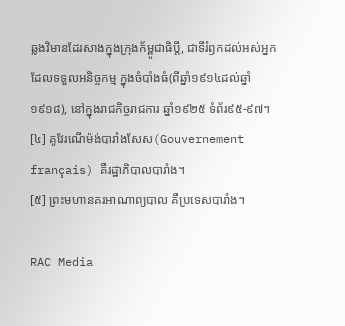ឆ្លងវិមានដែរសាងក្នុងក្រុងក័ម្ពូជាធិប្តី, ជាទីរំឭកដល់អស់អ្នក ដែលទទួលអនិច្ចកម្ម ក្នុងចំបាំងធំ(ពីឆ្នាំ១៩១៤ដល់ឆ្នាំ១៩១៨), នៅក្នុងរាជកិច្ចរាជការ ឆ្នាំ១៩២៥ ទំព័រ៩៥-៩៧។
[៤] គូវែរណើម៉ង់បារាំងសែស(Gouvernement français) គឺរដ្ឋាភិបាលបារាំង។
[៥] ព្រះមហានគរអាណាព្យបាល គឺប្រទេសបារាំង។

RAC Media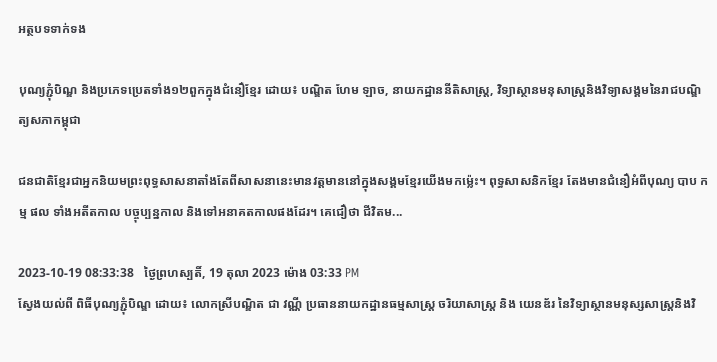អត្ថបទទាក់ទង

បុណ្យភ្ជុំបិណ្ឌ និងប្រភេទប្រេតទាំង១២ពួកក្នុងជំនឿខ្មែរ ដោយ៖ បណ្ឌិត ហែម ឡាច, នាយកដ្ឋាននីតិសាស្ត្រ, វិទ្យាស្ថានមនុសាស្ត្រនិងវិទ្យាសង្គមនៃរាជបណ្ឌិត្យសភាកម្ពុជា

ជនជាតិខ្មែរជាអ្នកនិយមព្រះពុទ្ធសាសនាតាំងតែពីសាសនានេះមានវត្តមាននៅក្នុងសង្គមខ្មែរយើងមកម៉្លេះ។ ពុទ្ធសាសនិកខ្មែរ តែងមានជំនឿអំពីបុណ្យ បាប កម្ម ផល ទាំងអតីតកាល បច្ចុប្បន្នកាល និងទៅអនាគតកាលផងដែរ។ គេជឿថា ជីវិតម...

2023-10-19 08:33:38   ថ្ងៃព្រហស្បតិ៍, 19 តុលា 2023 ម៉ោង 03:33 PM
ស្វែងយល់ពី ពិធីបុណ្យភ្ជុំបិណ្ឌ ដោយ៖ លោកស្រីបណ្ឌិត ជា វណ្ណី ប្រធាននាយកដ្ឋានធម្មសាស្រ្ត ចរិយាសាស្រ្ត និង យេនឌ័រ នៃវិទ្យាស្ថានមនុស្សសាស្រ្តនិងវិ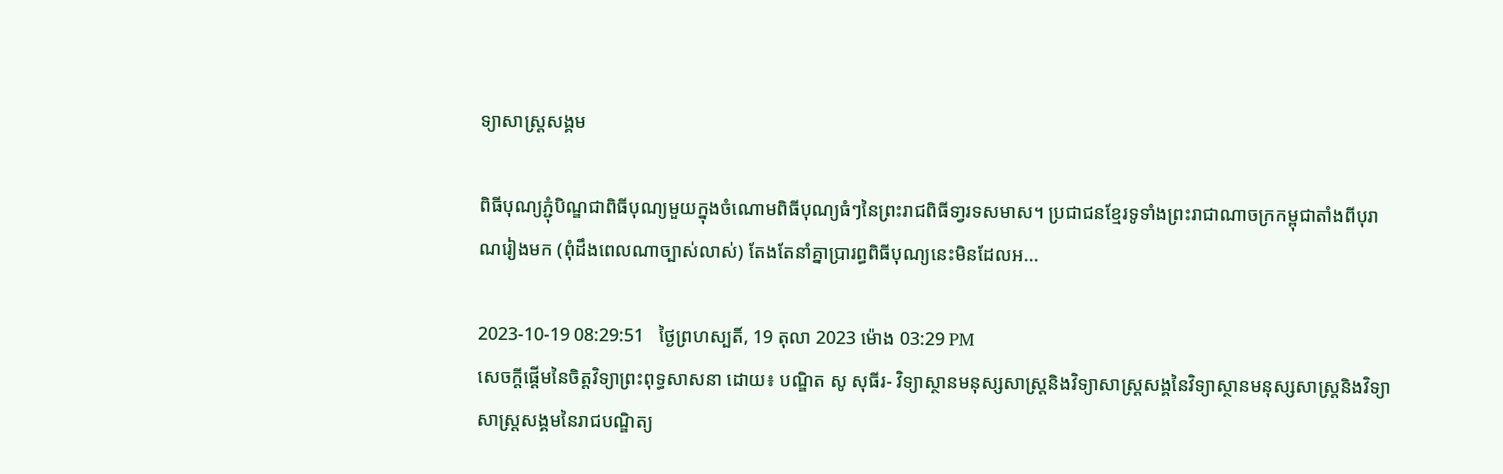ទ្យាសាស្រ្តសង្គម

ពិធីបុណ្យភ្ជុំបិណ្ឌជាពិធីបុណ្យមួយក្នុងចំណោមពិធីបុណ្យធំៗនៃព្រះរាជពិធីទា្វរទសមាស។ ប្រជាជនខ្មែរទូទាំងព្រះរាជាណាចក្រកម្ពុជាតាំងពីបុរាណរៀងមក (ពុំដឹងពេលណាច្បាស់លាស់) តែងតែនាំគ្នាប្រារព្ធពិធីបុណ្យនេះមិនដែលអ...

2023-10-19 08:29:51   ថ្ងៃព្រហស្បតិ៍, 19 តុលា 2023 ម៉ោង 03:29 PM
សេចក្ដីផ្ដើមនៃចិត្តវិទ្យាព្រះពុទ្ធសាសនា ដោយ៖ បណ្ឌិត សូ សុធីរ- វិទ្យាស្ថានមនុស្សសាស្ត្រនិងវិទ្យាសាស្ត្រសង្គនៃវិទ្យាស្ថានមនុស្សសាស្រ្តនិងវិទ្យាសាស្រ្តសង្គមនៃរាជបណ្ឌិត្យ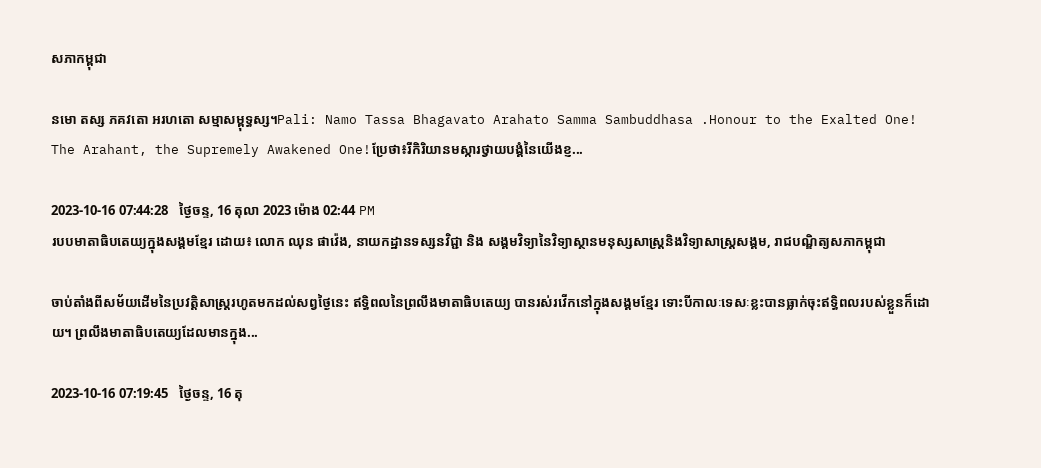សភាកម្ពុជា

នមោ តស្ស ភគវតោ អរហតោ សម្មាសម្ពុទ្ធស្ស។Pali: Namo Tassa Bhagavato Arahato Samma Sambuddhasa .Honour to the Exalted One! The Arahant, the Supremely Awakened One!ប្រែថា៖រីកិរិយានមស្ការថ្វាយបង្គំនៃយើងខ្ញ...

2023-10-16 07:44:28   ថ្ងៃចន្ទ, 16 តុលា 2023 ម៉ោង 02:44 PM
របបមាតាធិបតេយ្យក្នុងសង្គមខ្មែរ ដោយ៖ លោក ឈុន ផាវ៉េង, នាយកដ្ឋានទស្សនវិជ្ជា និង សង្គមវិទ្យានៃវិទ្យាស្ថានមនុស្សសាស្រ្តនិងវិទ្យាសាស្រ្តសង្គម, រាជបណ្ឌិត្យសភាកម្ពុជា

ចាប់តាំងពីសម័យដើមនៃប្រវត្តិសាស្ត្ររហូតមកដល់សព្វថ្ងៃនេះ ឥទ្ធិពលនៃព្រលឹងមាតាធិបតេយ្យ បានរស់រវើកនៅក្នុងសង្គមខ្មែរ ទោះបីកាលៈទេសៈខ្លះបានធ្លាក់ចុះឥទ្ធិពលរបស់ខ្លួនក៏ដោយ។ ព្រលឹងមាតាធិបតេយ្យដែលមានក្នុង...

2023-10-16 07:19:45   ថ្ងៃចន្ទ, 16 តុ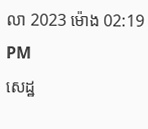លា 2023 ម៉ោង 02:19 PM
សេដ្ឋ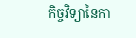កិច្ចវិទ្យានៃកា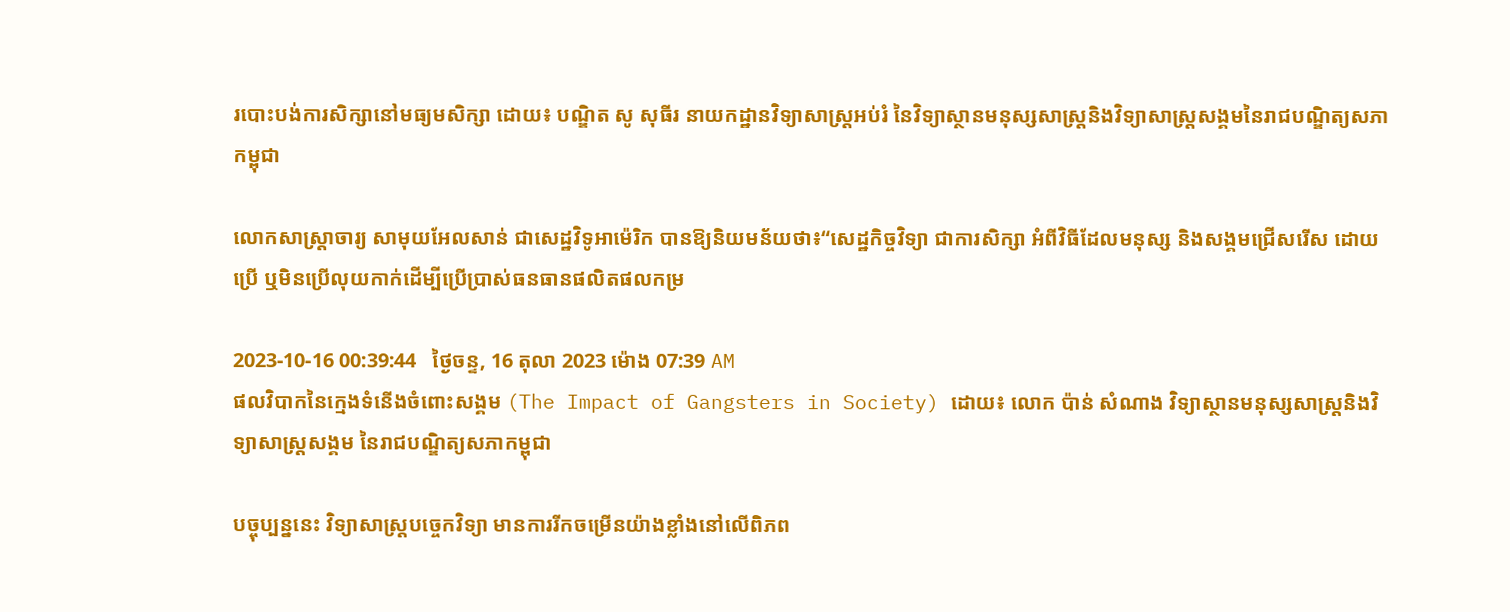របោះបង់ការសិក្សានៅមធ្យមសិក្សា ដោយ៖ បណ្ឌិត សូ សុធីរ នាយកដ្ឋានវិទ្យាសាស្ត្រអប់រំ នៃវិទ្យាស្ថានមនុស្សសាស្ត្រនិងវិទ្យាសាស្ត្រសង្គមនៃរាជបណ្ឌិត្យសភាកម្ពុជា

លោកសាស្ដ្រាចារ្យ សាមុយអែលសាន់ ជាសេដ្ឋវិទូអាម៉េរិក បានឱ្យនិយមន័យថា៖“សេដ្ឋកិច្ចវិទ្យា ជាការសិក្សា អំពីវិធីដែលមនុស្ស និងសង្គមជ្រើសរើស ដោយប្រើ ឬមិនប្រើលុយកាក់ដើម្បីប្រើប្រាស់ធនធានផលិតផលកម្រ

2023-10-16 00:39:44   ថ្ងៃចន្ទ, 16 តុលា 2023 ម៉ោង 07:39 AM
ផលវិបាកនៃក្មេងទំនើងចំពោះសង្គម (The Impact of Gangsters in Society) ដោយ៖ លោក ប៉ាន់ សំណាង វិទ្យាស្ថានមនុស្សសាស្ដ្រនិងវិទ្យាសាស្ដ្រសង្គម នៃរាជបណ្ឌិត្យសភាកម្ពុជា

បច្ចុប្បន្ននេះ វិទ្យាសាស្ដ្របច្ចេកវិទ្យា មានការរីកចម្រើនយ៉ាងខ្លាំងនៅលើពិភព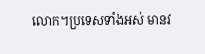លោក។ប្រទេសទាំងអស់ មានវ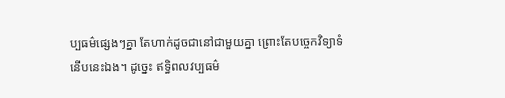ប្បធម៌ផ្សេងៗគ្នា តែហាក់ដូចជានៅជាមួយគ្នា ព្រោះតែបច្ចេកវិទ្យាទំនើបនេះឯង។ ដូច្នេះ ឥទ្ធិពលវប្បធម៌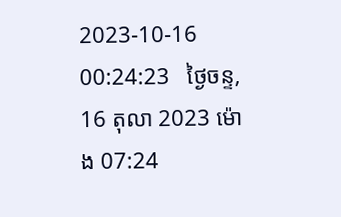2023-10-16 00:24:23   ថ្ងៃចន្ទ, 16 តុលា 2023 ម៉ោង 07:24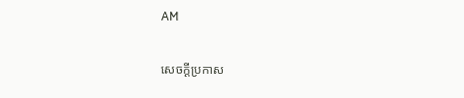AM

សេចក្តីប្រកាស